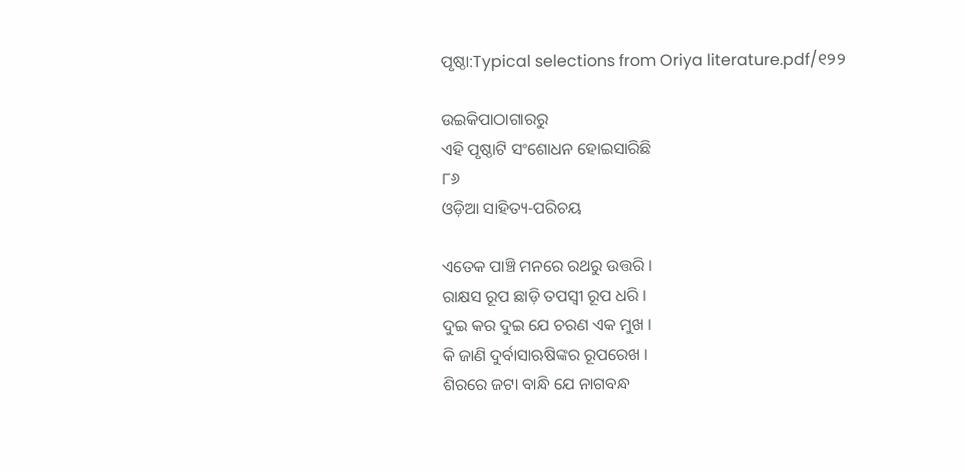ପୃଷ୍ଠା:Typical selections from Oriya literature.pdf/୧୨୨

ଉଇକିପାଠାଗାର‌ରୁ
ଏହି ପୃଷ୍ଠାଟି ସଂଶୋଧନ ହୋଇସାରିଛି
୮୬
ଓଡ଼ିଆ ସାହିତ୍ୟ-ପରିଚୟ

ଏତେକ ପାଞ୍ଚି ମନରେ ରଥରୁ ଉତ୍ତରି ।
ରାକ୍ଷସ ରୂପ ଛାଡ଼ି ତପସ୍ୱୀ ରୂପ ଧରି ।
ଦୁଇ କର ଦୁଇ ଯେ ଚରଣ ଏକ ମୁଖ ।
କି ଜାଣି ଦୁର୍ବାସାଋଷିଙ୍କର ରୂପରେଖ ।
ଶିରରେ ଜଟା ବାନ୍ଧି ଯେ ନାଗବନ୍ଧ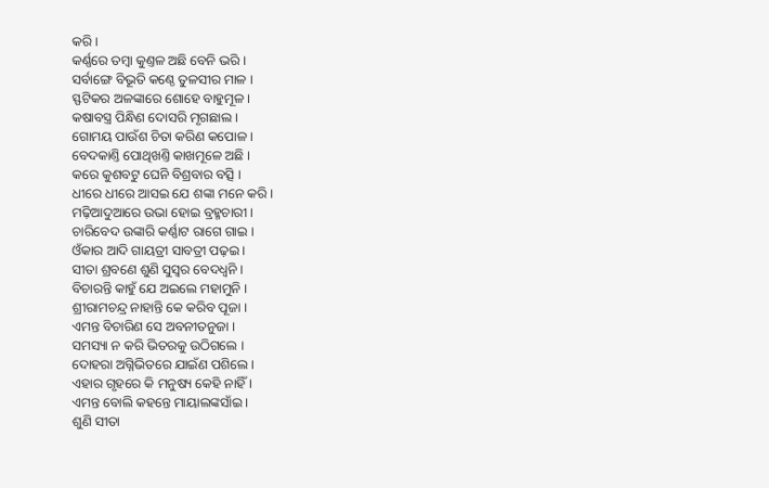କରି ।
କର୍ଣ୍ଣରେ ତମ୍ବା କୁଣ୍ତଳ ଅଛି ବେନି ଭରି ।
ସର୍ବାଙ୍ଗେ ବିଭୂତି କଣ୍ଠେ ତୁଳସୀର ମାଳ ।
ସ୍ଫଟିକର ଅଳଙ୍କାରେ ଶୋହେ ବାହୁମୂଳ ।
କଷାବସ୍ତ୍ର ପିନ୍ଧିଣ ଦୋସରି ମୃଗଛାଲ ।
ଗୋମୟ ପାଉଁଶ ଚିତା କରିଣ କପୋଳ ।
ବେଦକାଣ୍ତି ପୋଥିଖଣ୍ତି କାଖମୂଳେ ଅଛି ।
କରେ କୁଶବଟୁ ଘେନି ବିଶ୍ରବାର ବତ୍ସି ।
ଧୀରେ ଧୀରେ ଆସଇ ଯେ ଶଙ୍କା ମନେ କରି ।
ମଢ଼ିଆଦୁଆରେ ଉଭା ହୋଇ ବ୍ରହ୍ମଚାରୀ ।
ଚାରିବେଦ ଉଙ୍କାରି କର୍ଣ୍ଣାଟ ରାଗେ ଗାଇ ।
ଓଁକାର ଆଦି ଗାୟତ୍ରୀ ସାବତ୍ରୀ ପଢ଼ଇ ।
ସୀତା ଶ୍ରବଣେ ଶୁଣି ସୁସ୍ୱର ବେଦ‌ଧ୍ୱନି ।
ବିଚାରନ୍ତି କାହୁଁ ଯେ ଅଇଲେ ମହାମୁନି ।
ଶ୍ରୀରାମଚନ୍ଦ୍ର ନାହାନ୍ତି କେ କରିବ ପୂଜା ।
ଏମନ୍ତ ବିଚାରିଣ ସେ ଅବନୀତନୁଜା ।
ସମସ୍ୟା ନ କରି ଭିତରକୁ ଉଠିଗଲେ ।
ଦୋହରା ଅଗ୍ନିଭିତରେ ଯାଇଁଣ ପଶିଲେ ।
ଏହାର ଗୃହରେ କି ମନୁଷ୍ୟ କେହି ନାହିଁ ।
ଏମନ୍ତ ବୋଲି କ‌ହ‌ନ୍ତେ ମାୟାଲଙ୍କସାଁଇ ।
ଶୁଣି ସୀତା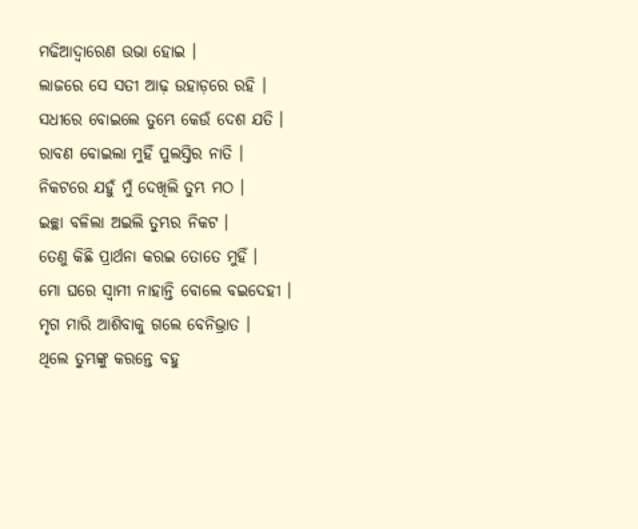ମ‌ଢିଆଦ୍ୱାରେଣ ଉଭା ହୋଇ ।
ଲାଜରେ ସେ ସତୀ ଆଢ଼ ଉହାଡ଼ରେ ରହି ।
ସଧୀରେ ବୋଇଲେ ତୁମ୍ଭେ କେଉଁ ଦେଶ ଯତି ।
ରାବଣ ବୋଇଲା ମୁହିଁ ପୁଲସ୍ତିର ନାତି ।
ନିକଟରେ ଯ‌ହୁଁ ମୁଁ ଦେଖିଲି ତୁମ୍ଭ ମଠ ।
ଇଚ୍ଛା ବଳିଲା ଅଇଲି ତୁମ୍ଭର ନିକଟ ।
ତେଣୁ କିଛି ପ୍ରାର୍ଥନା କରଇ ତୋତେ ମୁହିଁ ।
ମୋ ଘରେ ସ୍ୱାମୀ ନାହାନ୍ତି ବୋଲେ ବଇଦେହୀ ।
ମୃଗ ମାରି ଆଶିବାକୁ ଗଲେ ବେନିଭ୍ରାତ ।
ଥିଲେ ତୁମ୍ଭଙ୍କୁ କରନ୍ତେ ବ‌ହୁ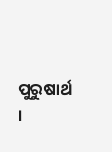ପୁରୁଷାର୍ଥ ।